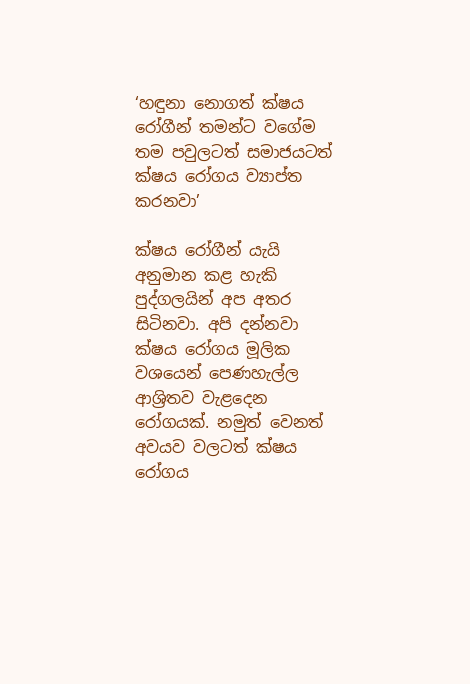‘හඳුනා නොගත් ක්ෂය රෝගීන් තමන්ට වගේම තම පවුලටත් සමාජයටත් ක්ෂය රෝගය ව්‍යාප්ත කරනවා’

ක්ෂය රෝගීන් යැයි අනුමාන කළ හැකි පුද්ගලයින් අප අතර සිටිනවා. අපි දන්නවා ක්ෂය රෝගය මූලික වශයෙන් පෙණහැල්ල ආශ්‍රිතව වැළදෙන රෝගයක්. නමුත් වෙනත් අවයව වලටත් ක්ෂය රෝගය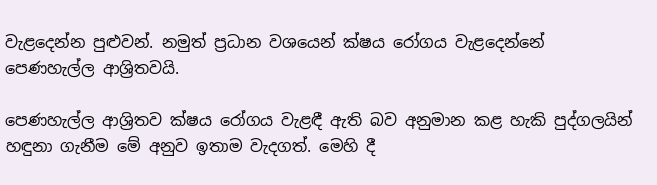වැළදෙන්න පුළුවන්. නමුත් ප්‍රධාන වශයෙන් ක්ෂය රෝගය වැළදෙන්නේ පෙණහැල්ල ආශ්‍රිතවයි.

පෙණහැල්ල ආශ්‍රිතව ක්ෂය රෝගය වැළඳී ඇති බව අනුමාන කළ හැකි පුද්ගලයින් හඳුනා ගැනීම මේ අනුව ඉතාම වැදගත්. මෙහි දී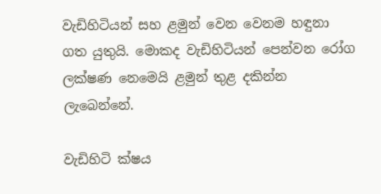වැඩිහිටියන් සහ ළමුන් වෙන වෙනම හඳුනා ගත යුතුයි. මොකද වැඩිහිටියන් පෙන්වන රෝග ලක්ෂණ නෙමෙයි ළමුන් තුළ දකින්න ලැබෙන්නේ.

වැඩිහිටි ක්ෂය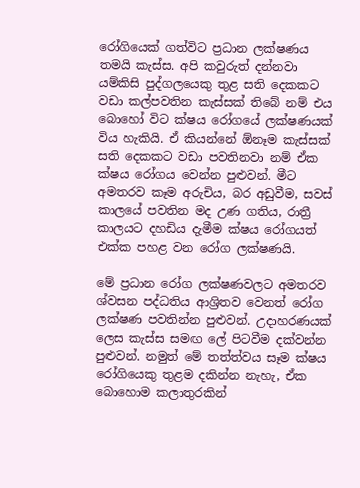රෝගියෙක් ගත්විට ප්‍රධාන ලක්ෂණය තමයි කැස්ස. අපි කවුරුත් දන්නවා යම්කිසි පුද්ගලයෙකු තුළ සති දෙකකට වඩා කල්පවතින කැස්සක් තිබේ නම් එය බොහෝ විට ක්ෂය රෝගයේ ලක්ෂණයක් විය හැකියි. ඒ කියන්නේ ඕනෑම කැස්සක් සති දෙකකට වඩා පවතිනවා නම් ඒක ක්ෂය රෝගය වෙන්න පුළුවන්. මීට අමතරව කෑම අරුචිය, බර අඩුවීම, සවස් කාලයේ පවතින මද උණ ගතිය, රාත්‍රී කාලයට දහඩිය දැමීම ක්ෂය රෝගයත් එක්ක පහළ වන රෝග ලක්ෂණයි.

මේ ප්‍රධාන රෝග ලක්ෂණවලට අමතරව ශ්වසන පද්ධතිය ආශ්‍රිතව වෙනත් රෝග ලක්ෂණ පවතින්න පුළුවන්. උදාහරණයක් ලෙස කැස්ස සමඟ ලේ පිටවීම දක්වන්න පුළුවන්. නමුත් මේ තත්ත්වය සෑම ක්ෂය රෝගියෙකු තුළම දකින්න නැහැ, ඒක බොහොම කලාතුරකින්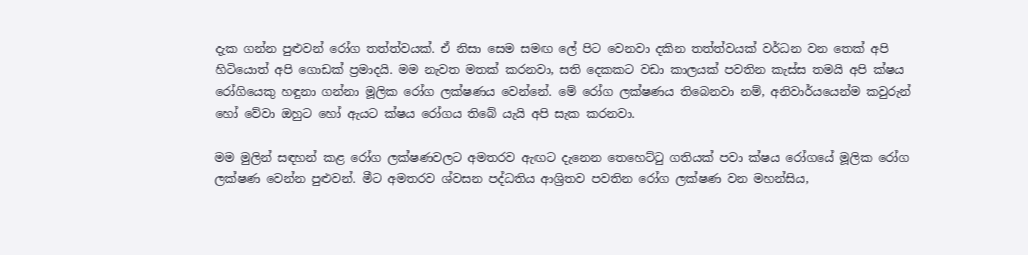දැක ගන්න පුළුවන් රෝග තත්ත්වයක්. ඒ නිසා සෙම සමඟ ලේ පිට වෙනවා දකින තත්ත්වයක් වර්ධන වන තෙක් අපි හිටියොත් අපි ගොඩක් ප්‍රමාදයි. මම නැවත මතක් කරනවා, සති දෙකකට වඩා කාලයක් පවතින කැස්ස තමයි අපි ක්ෂය රෝගියෙකු හඳුනා ගන්නා මූලික රෝග ලක්ෂණය වෙන්නේ. මේ රෝග ලක්ෂණය තිබෙනවා නම්, අනිවාර්යයෙන්ම කවුරුන් හෝ වේවා ඔහුට හෝ ඇයට ක්ෂය රෝගය තිබේ යැයි අපි සැක කරනවා.

මම මුලින් සඳහන් කළ රෝග ලක්ෂණවලට අමතරව ඇඟට දැනෙන තෙහෙට්ටු ගතියක් පවා ක්ෂය රෝගයේ මූලික රෝග ලක්ෂණ වෙන්න පුළුවන්. මීට අමතරව ශ්වසන පද්ධතිය ආශ්‍රිතව පවතින රෝග ලක්ෂණ වන මහන්සිය,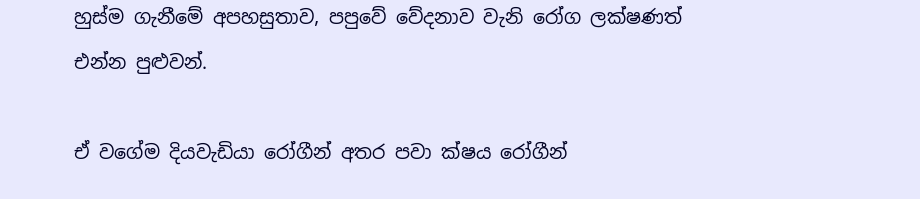හුස්ම ගැනීමේ අපහසුතාව, පපුවේ වේදනාව වැනි රෝග ලක්ෂණත් එන්න පුළුවන්.

ඒ වගේම දියවැඩියා රෝගීන් අතර පවා ක්ෂය රෝගීන්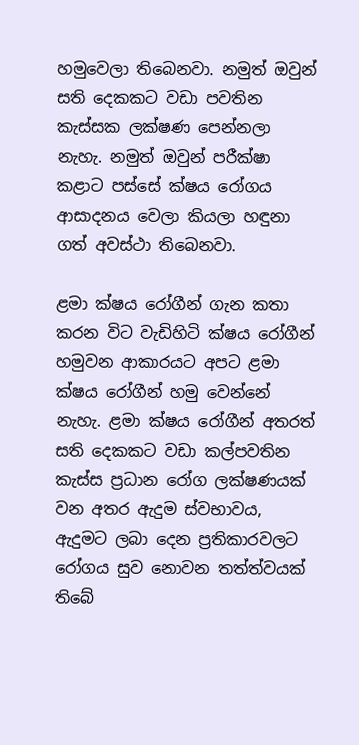හමුවෙලා තිබෙනවා. නමුත් ඔවුන් සති දෙකකට වඩා පවතින කැස්සක ලක්ෂණ පෙන්නලා නැහැ. නමුත් ඔවුන් පරීක්ෂා කළාට පස්සේ ක්ෂය රෝගය ආසාදනය වෙලා කියලා හඳුනා ගත් අවස්ථා තිබෙනවා.

ළමා ක්ෂය රෝගීන් ගැන කතා කරන විට වැඩිහිටි ක්ෂය රෝගීන් හමුවන ආකාරයට අපට ළමා ක්ෂය රෝගීන් හමු වෙන්නේ නැහැ. ළමා ක්ෂය රෝගීන් අතරත් සති දෙකකට වඩා කල්පවතින කැස්ස ප්‍රධාන රෝග ලක්ෂණයක් වන අතර ඇදුම ස්වභාවය, ඇදුමට ලබා දෙන ප්‍රතිකාරවලට රෝගය සුව නොවන තත්ත්වයක් තිබේ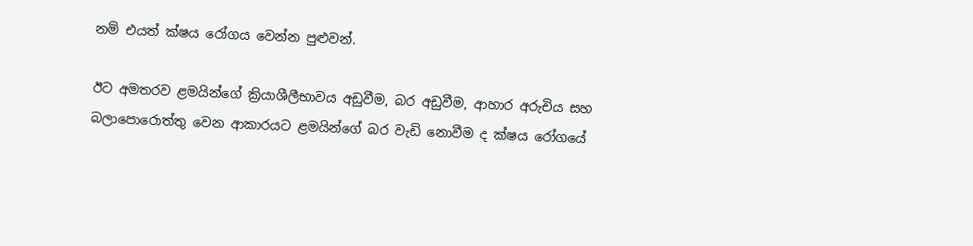නම් එයත් ක්ෂය රෝගය වෙන්න පුළුවන්.

ඊට අමතරව ළමයින්ගේ ක්‍රියාශීලීභාවය අඩුවීම, බර අඩුවීම, ආහාර අරුචිය සහ බලාපොරොත්තු වෙන ආකාරයට ළමයින්ගේ බර වැඩි නොවීම ද ක්ෂය රෝගයේ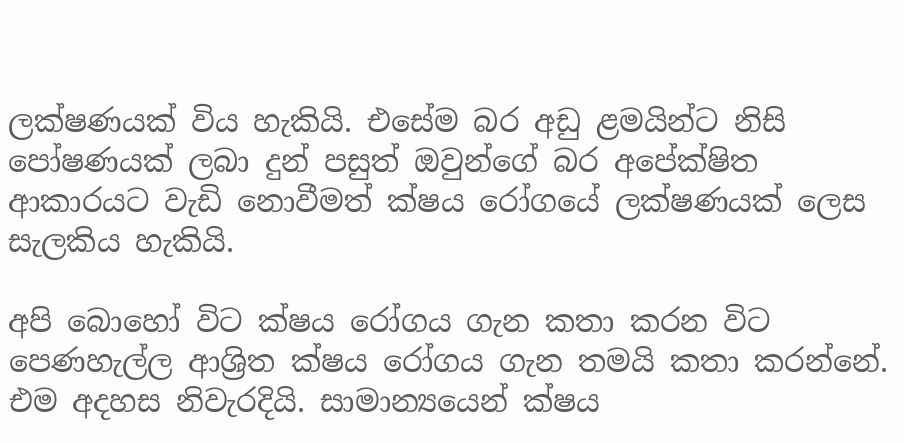ලක්ෂණයක් විය හැකියි. එසේම බර අඩු ළමයින්ට නිසි පෝෂණයක් ලබා දුන් පසුත් ඔවුන්ගේ බර අපේක්ෂිත ආකාරයට වැඩි නොවීමත් ක්ෂය රෝගයේ ලක්ෂණයක් ලෙස සැලකිය හැකියි.

අපි බොහෝ විට ක්ෂය රෝගය ගැන කතා කරන විට පෙණහැල්ල ආශ්‍රිත ක්ෂය රෝගය ගැන තමයි කතා කරන්නේ. එම අදහස නිවැරදියි. සාමාන්‍යයෙන් ක්ෂය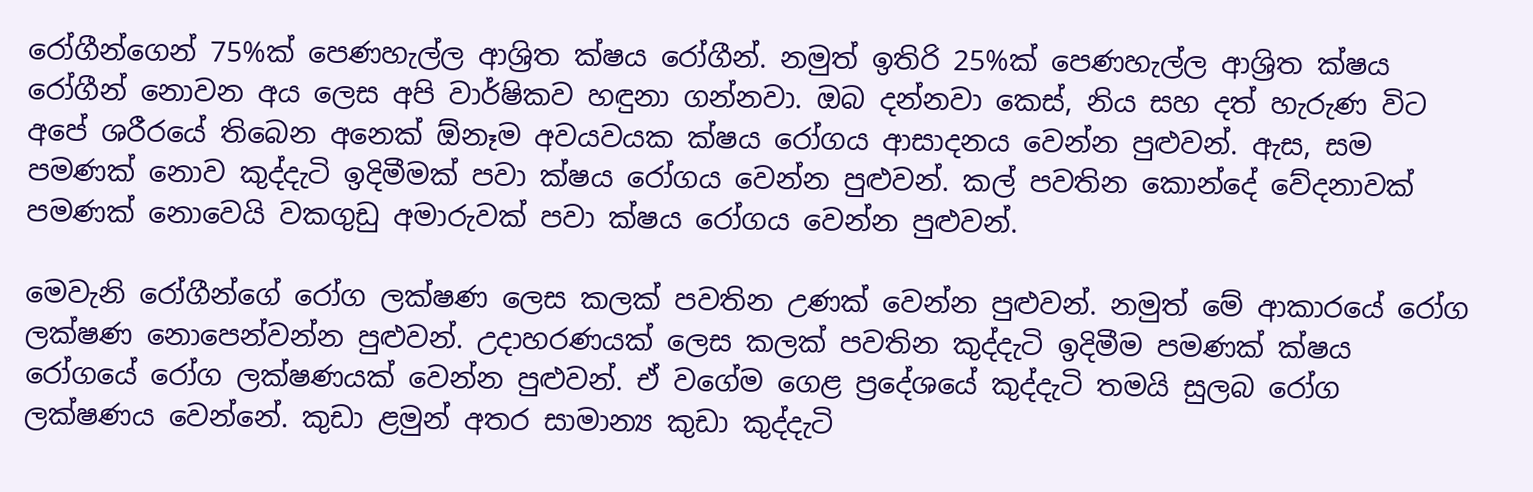රෝගීන්ගෙන් 75%ක් පෙණහැල්ල ආශ්‍රිත ක්ෂය රෝගීන්. නමුත් ඉතිරි 25%ක් පෙණහැල්ල ආශ්‍රිත ක්ෂය රෝගීන් නොවන අය ලෙස අපි වාර්ෂිකව හඳුනා ගන්නවා. ඔබ දන්නවා කෙස්, නිය සහ දත් හැරුණ විට අපේ ශරීරයේ තිබෙන අනෙක් ඕනෑම අවයවයක ක්ෂය රෝගය ආසාදනය වෙන්න පුළුවන්. ඇස, සම පමණක් නොව කුද්දැටි ඉදිමීමක් පවා ක්ෂය රෝගය වෙන්න පුළුවන්. කල් පවතින කොන්දේ වේදනාවක් පමණක් නොවෙයි වකගුඩු අමාරුවක් පවා ක්ෂය රෝගය වෙන්න පුළුවන්.

මෙවැනි රෝගීන්ගේ රෝග ලක්ෂණ ලෙස කලක් පවතින උණක් වෙන්න පුළුවන්. නමුත් මේ ආකාරයේ රෝග ලක්ෂණ නොපෙන්වන්න පුළුවන්. උදාහරණයක් ලෙස කලක් පවතින කුද්දැටි ඉදිමීම පමණක් ක්ෂය රෝගයේ රෝග ලක්ෂණයක් වෙන්න පුළුවන්. ඒ වගේම ගෙළ ප්‍රදේශයේ කුද්දැටි තමයි සුලබ රෝග ලක්ෂණය වෙන්නේ. කුඩා ළමුන් අතර සාමාන්‍ය කුඩා කුද්දැටි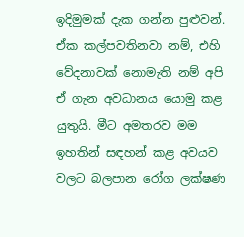ඉදිමුමක් දැක ගන්න පුළුවන්. ඒක කල්පවතිනවා නම්, එහි වේදනාවක් නොමැති නම් අපි ඒ ගැන අවධානය යොමු කළ යුතුයි. මීට අමතරව මම ඉහතින් සඳහන් කළ අවයව වලට බලපාන රෝග ලක්ෂණ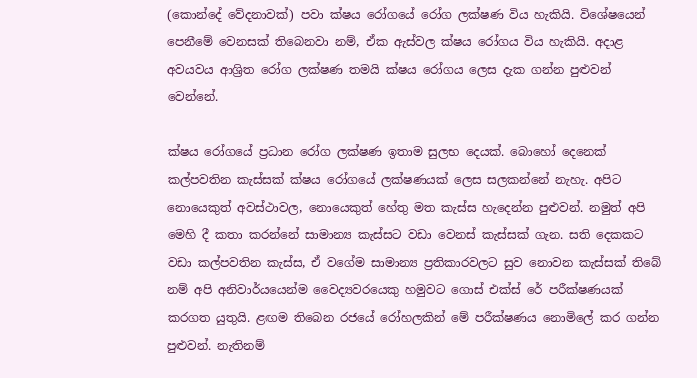(කොන්දේ වේදනාවක්) පවා ක්ෂය රෝගයේ රෝග ලක්ෂණ විය හැකියි. විශේෂයෙන් පෙනීමේ වෙනසක් තිබෙනවා නම්, ඒක ඇස්වල ක්ෂය රෝගය විය හැකියි. අදාළ අවයවය ආශ්‍රිත රෝග ලක්ෂණ තමයි ක්ෂය රෝගය ලෙස දැක ගන්න පුළුවන් වෙන්නේ.

ක්ෂය රෝගයේ ප්‍රධාන රෝග ලක්ෂණ ඉතාම සුලභ දෙයක්. බොහෝ දෙනෙක් කල්පවතින කැස්සක් ක්ෂය රෝගයේ ලක්ෂණයක් ලෙස සලකන්නේ නැහැ. අපිට නොයෙකුත් අවස්ථාවල, නොයෙකුත් හේතු මත කැස්ස හැදෙන්න පුළුවන්. නමුත් අපි මෙහි දී කතා කරන්නේ සාමාන්‍ය කැස්සට වඩා වෙනස් කැස්සක් ගැන. සති දෙකකට වඩා කල්පවතින කැස්ස, ඒ වගේම සාමාන්‍ය ප්‍රතිකාරවලට සුව නොවන කැස්සක් තිබේ නම් අපි අනිවාර්යයෙන්ම වෛද්‍යවරයෙකු හමුවට ගොස් එක්ස් රේ පරීක්ෂණයක් කරගත යුතුයි. ළඟම තිබෙන රජයේ රෝහලකින් මේ පරීක්ෂණය නොමිලේ කර ගන්න පුළුවන්. නැතිනම්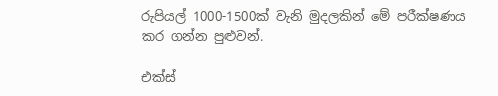රුපියල් 1000-1500ක් වැනි මුදලකින් මේ පරීක්ෂණය කර ගන්න පුළුවන්.

එක්ස්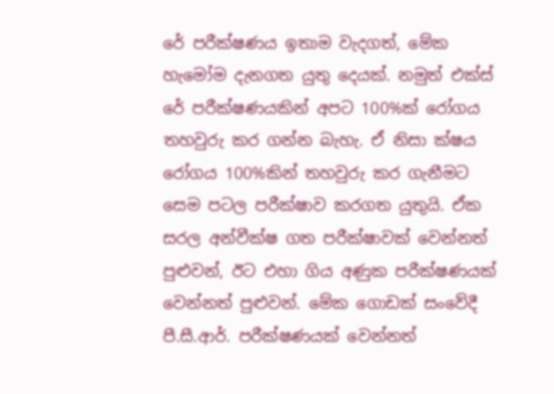රේ පරීක්ෂණය ඉතාම වැදගත්, මේක හැමෝම දැනගත යුතු දෙයක්. නමුත් එක්ස් රේ පරීක්ෂණයකින් අපට 100%ක් රෝගය තහවුරු කර ගන්න බැහැ. ඒ නිසා ක්ෂය රෝගය 100%කින් තහවුරු කර ගැනීමට සෙම පටල පරීක්ෂාව කරගත යුතුයි. ඒක සරල අන්වීක්ෂ ගත පරීක්ෂාවක් වෙන්නත් පුළුවන්, ඊට එහා ගිය අණුක පරීක්ෂණයක් වෙන්නත් පුළුවන්. මේක ගොඩක් සංවේදී පී.සී.ආර්. පරීක්ෂණයක් වෙන්නත්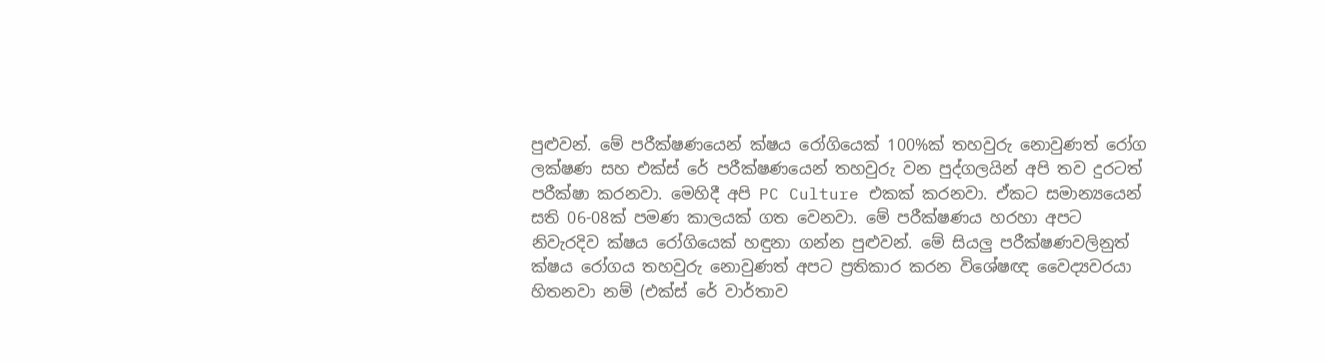පුළුවන්. මේ පරීක්ෂණයෙන් ක්ෂය රෝගියෙක් 100%ක් තහවුරු නොවුණත් රෝග ලක්ෂණ සහ එක්ස් රේ පරීක්ෂණයෙන් තහවුරු වන පුද්ගලයින් අපි තව දුරටත් පරීක්ෂා කරනවා. මෙහිදී අපි PC Culture එකක් කරනවා. ඒකට සමාන්‍යයෙන්  සති 06-08ක් පමණ කාලයක් ගත වෙනවා. මේ පරීක්ෂණය හරහා අපට නිවැරදිව ක්ෂය රෝගියෙක් හඳුනා ගන්න පුළුවන්. මේ සියලු පරීක්ෂණවලිනුත් ක්ෂය රෝගය තහවුරු නොවුණත් අපට ප්‍රතිකාර කරන විශේෂඥ වෛද්‍යවරයා හිතනවා නම් (එක්ස් රේ වාර්තාව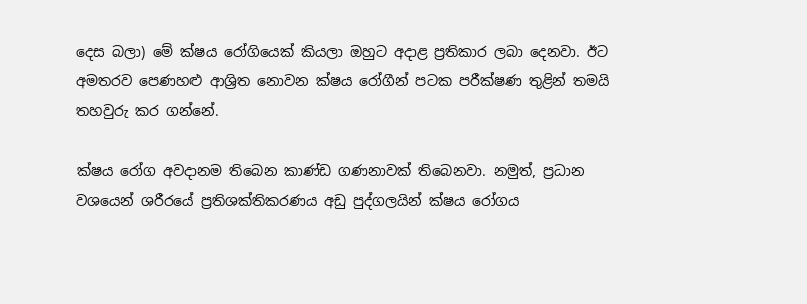දෙස බලා) මේ ක්ෂය රෝගියෙක් කියලා ඔහුට අදාළ ප්‍රතිකාර ලබා දෙනවා. ඊට අමතරව පෙණහළු ආශ්‍රිත නොවන ක්ෂය රෝගීන් පටක පරීක්ෂණ තුළින් තමයි තහවුරු කර ගන්නේ.

ක්ෂය රෝග අවදානම තිබෙන කාණ්ඩ ගණනාවක් තිබෙනවා. නමුත්, ප්‍රධාන වශයෙන් ශරීරයේ ප්‍රතිශක්තිකරණය අඩු පුද්ගලයින් ක්ෂය රෝගය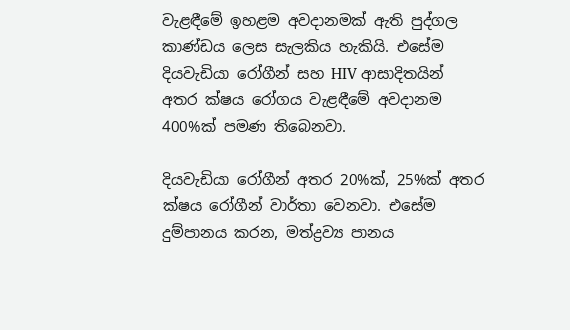වැළඳීමේ ඉහළම අවදානමක් ඇති පුද්ගල කාණ්ඩය ලෙස සැලකිය හැකියි. එසේම දියවැඩියා රෝගීන් සහ HIV ආසාදිතයින් අතර ක්ෂය රෝගය වැළඳීමේ අවදානම 400%ක් පමණ තිබෙනවා.

දියවැඩියා රෝගීන් අතර 20%ක්, 25%ක් අතර ක්ෂය රෝගීන් වාර්තා වෙනවා. එසේම දුම්පානය කරන, මත්ද්‍රව්‍ය පානය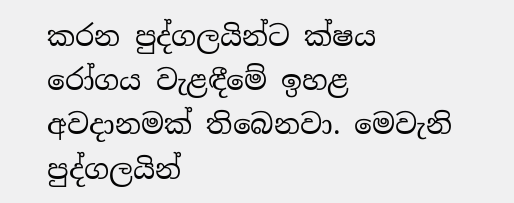කරන පුද්ගලයින්ට ක්ෂය රෝගය වැළඳීමේ ඉහළ අවදානමක් තිබෙනවා. මෙවැනි පුද්ගලයින්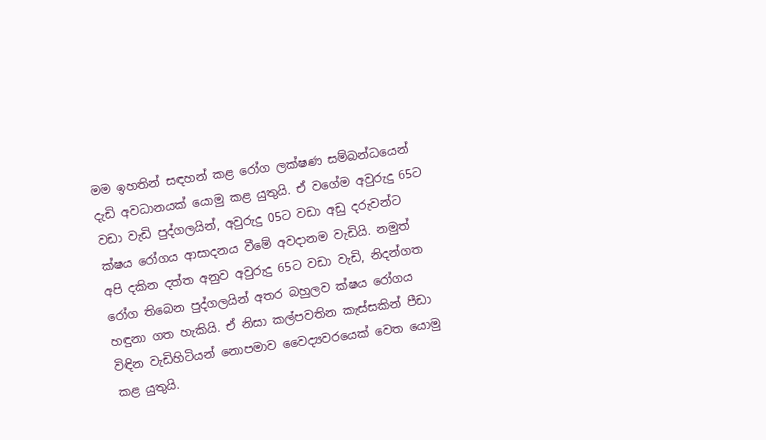මම ඉහතින් සඳහන් කළ රෝග ලක්ෂණ සම්බන්ධයෙන් දැඩි අවධානයක් යොමු කළ යුතුයි. ඒ වගේම අවුරුදු 65ට වඩා වැඩි පුද්ගලයින්, අවුරුදු 05ට වඩා අඩු දරුවන්ට ක්ෂය රෝගය ආසාදනය වීමේ අවදානම වැඩියි. නමුත් අපි දකින දත්ත අනුව අවුරුදු 65ට වඩා වැඩි, නිදන්ගත රෝග තිබෙන පුද්ගලයින් අතර බහුලව ක්ෂය රෝගය හඳුනා ගත හැකියි. ඒ නිසා කල්පවතින කැස්සකින් පීඩා විඳින වැඩිහිටියන් නොපමාව වෛද්‍යවරයෙක් වෙත යොමු කළ යුතුයි.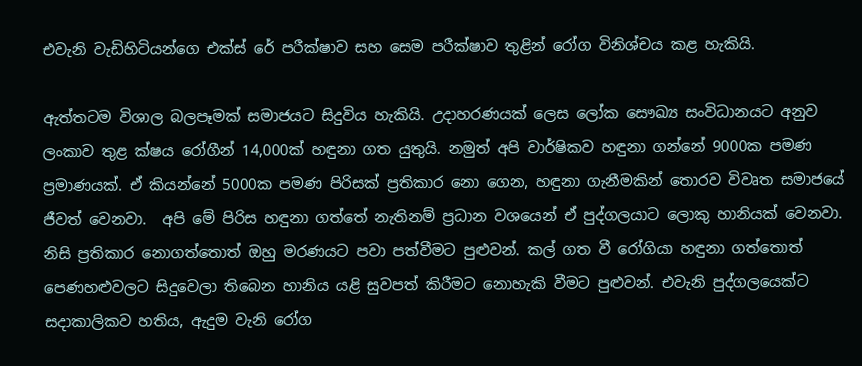එවැනි වැඩිහිටියන්ගෙ එක්ස් රේ පරීක්ෂාව සහ සෙම පරීක්ෂාව තුළින් රෝග විනිශ්චය කළ හැකියි.

ඇත්තටම විශාල බලපෑමක් සමාජයට සිදුවිය හැකියි. උදාහරණයක් ලෙස ලෝක සෞඛ්‍ය සංවිධානයට අනුව ලංකාව තුළ ක්ෂය රෝගීන් 14,000ක් හඳුනා ගත යුතුයි. නමුත් අපි වාර්ෂිකව හඳුනා ගන්නේ 9000ක පමණ ප්‍රමාණයක්. ඒ කියන්නේ 5000ක පමණ පිරිසක් ප්‍රතිකාර නො ගෙන, හඳුනා ගැනීමකින් තොරව විවෘත සමාජයේ ජීවත් වෙනවා.  අපි මේ පිරිස හඳුනා ගත්තේ නැතිනම් ප්‍රධාන වශයෙන් ඒ පුද්ගලයාට ලොකු හානියක් වෙනවා.  නිසි ප්‍රතිකාර නොගත්තොත් ඔහු මරණයට පවා පත්වීමට පුළුවන්. කල් ගත වී රෝගියා හඳුනා ගත්තොත් පෙණහළුවලට සිදුවෙලා තිබෙන හානිය යළි සුවපත් කිරීමට නොහැකි වීමට පුළුවන්. එවැනි පුද්ගලයෙක්ට සදාකාලිකව හතිය, ඇදුම වැනි රෝග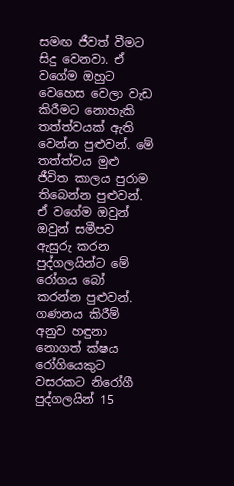සමඟ ජීවත් වීමට සිදු වෙනවා. ඒ වගේම ඔහුට වෙහෙස වෙලා වැඩ කිරීමට නොහැකි තත්ත්වයක් ඇති වෙන්න පුළුවන්. මේ තත්ත්වය මුළු ජීවිත කාලය පුරාම තිබෙන්න පුළුවන්. ඒ වගේම ඔවුන් ඔවුන් සමීපව ඇසුරු කරන පුද්ගලයින්ට මේ රෝගය බෝ කරන්න පුළුවන්. ගණනය කිරීම් අනුව හඳුනා නොගත් ක්ෂය රෝගියෙකුට වසරකට නිරෝගී පුද්ගලයින් 15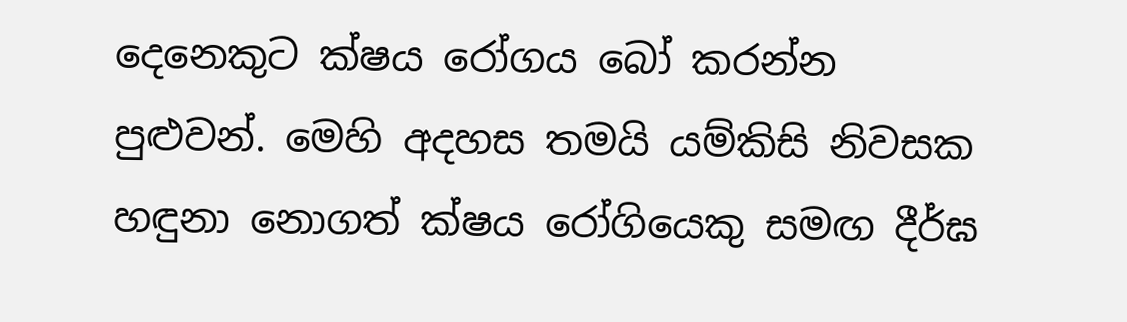දෙනෙකුට ක්ෂය රෝගය බෝ කරන්න පුළුවන්. මෙහි අදහස තමයි යම්කිසි නිවසක හඳුනා නොගත් ක්ෂය රෝගියෙකු සමඟ දීර්ඝ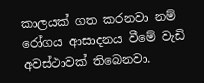කාලයක් ගත කරනවා නම් රෝගය ආසාදනය වීමේ වැඩි අවස්ථාවක් තිබෙනවා.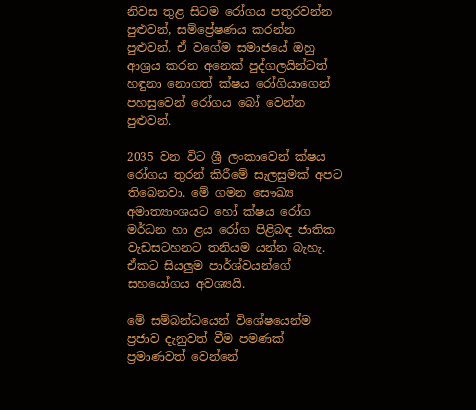නිවස තුළ සිටම රෝගය පතුරවන්න පුළුවන්, සම්ප්‍රේෂණය කරන්න පුළුවන්. ඒ වගේම සමාජයේ ඔහු ආශ්‍රය කරන අනෙක් පුද්ගලයින්ටත් හඳුනා නොගත් ක්ෂය රෝගියාගෙන් පහසුවෙන් රෝගය බෝ වෙන්න පුළුවන්.

2035 වන විට ශ්‍රී ලංකාවෙන් ක්ෂය රෝගය තුරන් කිරීමේ සැලසුමක් අපට තිබෙනවා. මේ ගමන සෞඛ්‍ය අමාත්‍යාංශයට හෝ ක්ෂය රෝග මර්ධන හා ළය රෝග පිළිබඳ ජාතික වැඩසටහනට තනියම යන්න බැහැ. ඒකට සියලුම පාර්ශ්වයන්ගේ සහයෝගය අවශ්‍යයි.

මේ සම්බන්ධයෙන් විශේෂයෙන්ම ප්‍රජාව දැනුවත් වීම පමණක් ප්‍රමාණවත් වෙන්නේ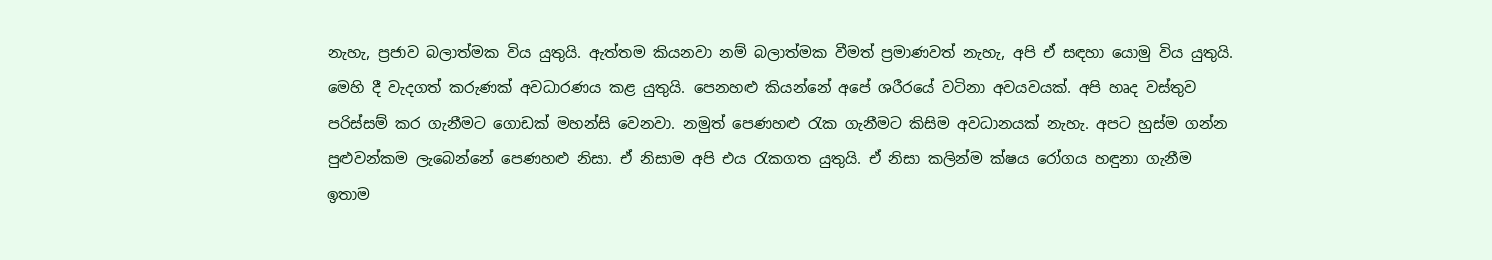නැහැ, ප්‍රජාව බලාත්මක විය යුතුයි. ඇත්තම කියනවා නම් බලාත්මක වීමත් ප්‍රමාණවත් නැහැ, අපි ඒ සඳහා යොමු විය යුතුයි. මෙහි දී වැදගත් කරුණක් අවධාරණය කළ යුතුයි. පෙනහළු කියන්නේ අපේ ශරීරයේ වටිනා අවයවයක්. අපි හෘද වස්තුව පරිස්සම් කර ගැනීමට ගොඩක් මහන්සි වෙනවා. නමුත් පෙණහළු රැක ගැනීමට කිසිම අවධානයක් නැහැ. අපට හුස්ම ගන්න පුළුවන්කම ලැබෙන්නේ පෙණහළු නිසා. ඒ නිසාම අපි එය රැකගත යුතුයි. ඒ නිසා කලින්ම ක්ෂය රෝගය හඳුනා ගැනීම ඉතාම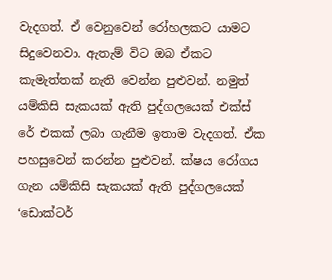වැදගත්. ඒ වෙනුවෙන් රෝහලකට යාමට සිදුවෙනවා. ඇතැම් විට ඔබ ඒකට කැමැත්තක් නැති වෙන්න පුළුවන්. නමුත් යම්කිසි සැකයක් ඇති පුද්ගලයෙක් එක්ස් රේ එකක් ලබා ගැනීම ඉතාම වැදගත්. ඒක පහසුවෙන් කරන්න පුළුවන්. ක්ෂය රෝගය ගැන යම්කිසි සැකයක් ඇති පුද්ගලයෙක් ‘ඩොක්ටර්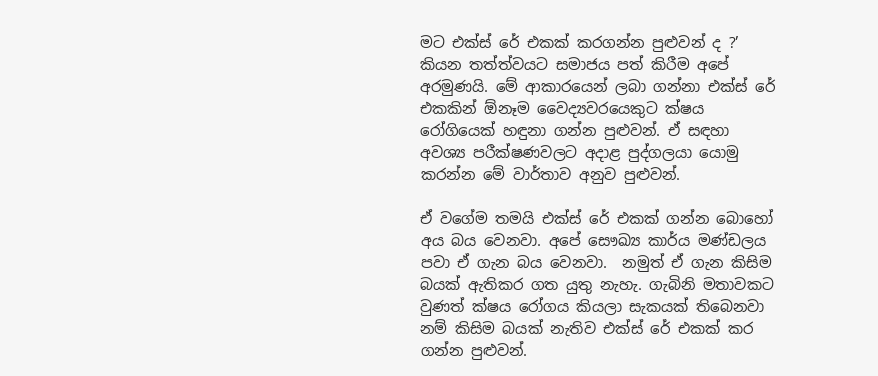මට එක්ස් රේ එකක් කරගන්න පුළුවන් ද ?’ කියන තත්ත්වයට සමාජය පත් කිරීම අපේ අරමුණයි. මේ ආකාරයෙන් ලබා ගන්නා එක්ස් රේ එකකින් ඕනෑම වෛද්‍යවරයෙකුට ක්ෂය රෝගියෙක් හඳුනා ගන්න පුළුවන්. ඒ සඳහා අවශ්‍ය පරීක්ෂණවලට අදාළ පුද්ගලයා යොමු කරන්න මේ වාර්තාව අනුව පුළුවන්.

ඒ වගේම තමයි එක්ස් රේ එකක් ගන්න බොහෝ අය බය වෙනවා. අපේ සෞඛ්‍ය කාර්ය මණ්ඩලය පවා ඒ ගැන බය වෙනවා.  නමුත් ඒ ගැන කිසිම බයක් ඇතිකර ගත යුතු නැහැ. ගැබිනි මතාවකට වුණත් ක්ෂය රෝගය කියලා සැකයක් තිබෙනවා නම් කිසිම බයක් නැතිව එක්ස් රේ එකක් කර ගන්න පුළුවන්.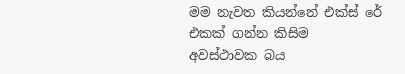මම නැවත කියන්නේ එක්ස් රේ එකක් ගන්න කිසිම අවස්ථාවක බය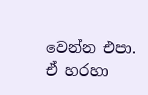වෙන්න එපා. ඒ හරහා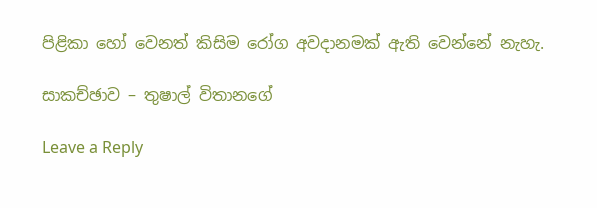පිළිකා හෝ වෙනත් කිසිම රෝග අවදානමක් ඇති වෙන්නේ නැහැ.

සාකච්ඡාව – තුෂාල් විතානගේ

Leave a Reply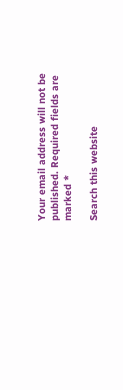Your email address will not be published. Required fields are marked *

Search this website